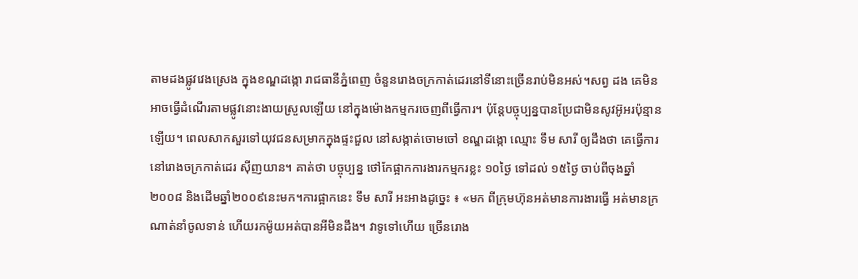តាមដងផ្លូវវេងស្រេង ក្នុងខណ្ឌដង្កោ រាជធានីភ្នំពេញ ចំនួនរោងចក្រកាត់ដេរនៅទីនោះច្រើនរាប់មិនអស់។សព្វ ដង គេមិនអាចធ្វើដំណើរតាមផ្លូវនោះងាយស្រួលឡើយ នៅក្នុងម៉ោងកម្មករចេញពីធ្វើការ។ ប៉ុន្តែបច្ចុប្បន្នបានប្រែជាមិនសូវអ៊ូអរប៉ុន្មានឡើយ។ ពេលសាកសួរទៅយុវជនសម្រាកក្នុងផ្ទះជួល នៅសង្កាត់ចោមចៅ ខណ្ឌដង្កោ ឈ្មោះ ទឹម សារី ឲ្យដឹងថា គេធ្វើការនៅរោងចក្រកាត់ដេរ ស៊ីញយាន។ គាត់ថា បច្ចុប្បន្ន ថៅកែផ្អាកការងារកម្មករខ្លះ ១០ថ្ងៃ ទៅដល់ ១៥ថ្ងៃ ចាប់ពីចុងឆ្នាំ២០០៨ និងដើមឆ្នាំ២០០៩នេះមក។ការផ្អាកនេះ ទឹម សារី អះអាងដូច្នេះ ៖ «មក ពីក្រុមហ៊ុនអត់មានការងារធ្វើ អត់មានក្រណាត់នាំចូលទាន់ ហើយរកម៉ូយអត់បានអីមិនដឹង។ វាទូទៅហើយ ច្រើនរោង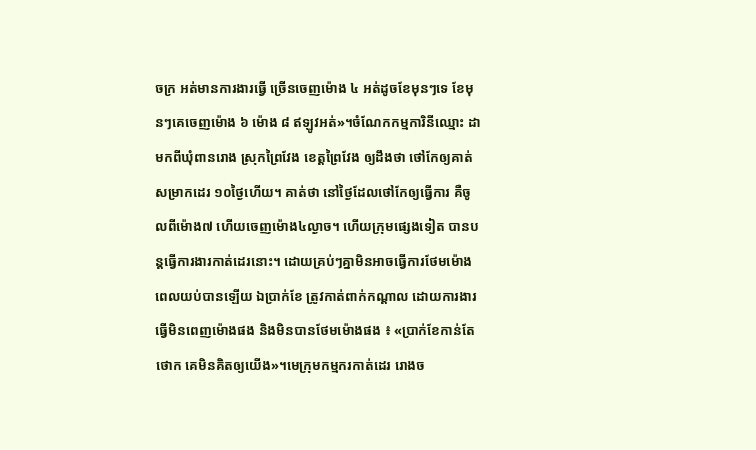ចក្រ អត់មានការងារធ្វើ ច្រើនចេញម៉ោង ៤ អត់ដូចខែមុនៗទេ ខែមុនៗគេចេញម៉ោង ៦ ម៉ោង ៨ ឥឡូវអត់»។ចំណែកកម្មការិនីឈ្មោះ ដា មកពីឃុំពានរោង ស្រុកព្រៃវែង ខេត្តព្រៃវែង ឲ្យដឹងថា ថៅកែឲ្យគាត់សម្រាកដេរ ១០ថ្ងៃហើយ។ គាត់ថា នៅថ្ងៃដែលថៅកែឲ្យធ្វើការ គឺចូលពីម៉ោង៧ ហើយចេញម៉ោង៤ល្ងាច។ ហើយក្រុមផ្សេងទៀត បានបន្តធ្វើការងារកាត់ដេរនោះ។ ដោយគ្រប់ៗគ្នាមិនអាចធ្វើការថែមម៉ោងពេលយប់បានឡើយ ឯប្រាក់ខែ ត្រូវកាត់ពាក់កណ្តាល ដោយការងារធ្វើមិនពេញម៉ោងផង និងមិនបានថែមម៉ោងផង ៖ «ប្រាក់ខែកាន់តែថោក គេមិនគិតឲ្យយើង»។មេក្រុមកម្មករកាត់ដេរ រោងច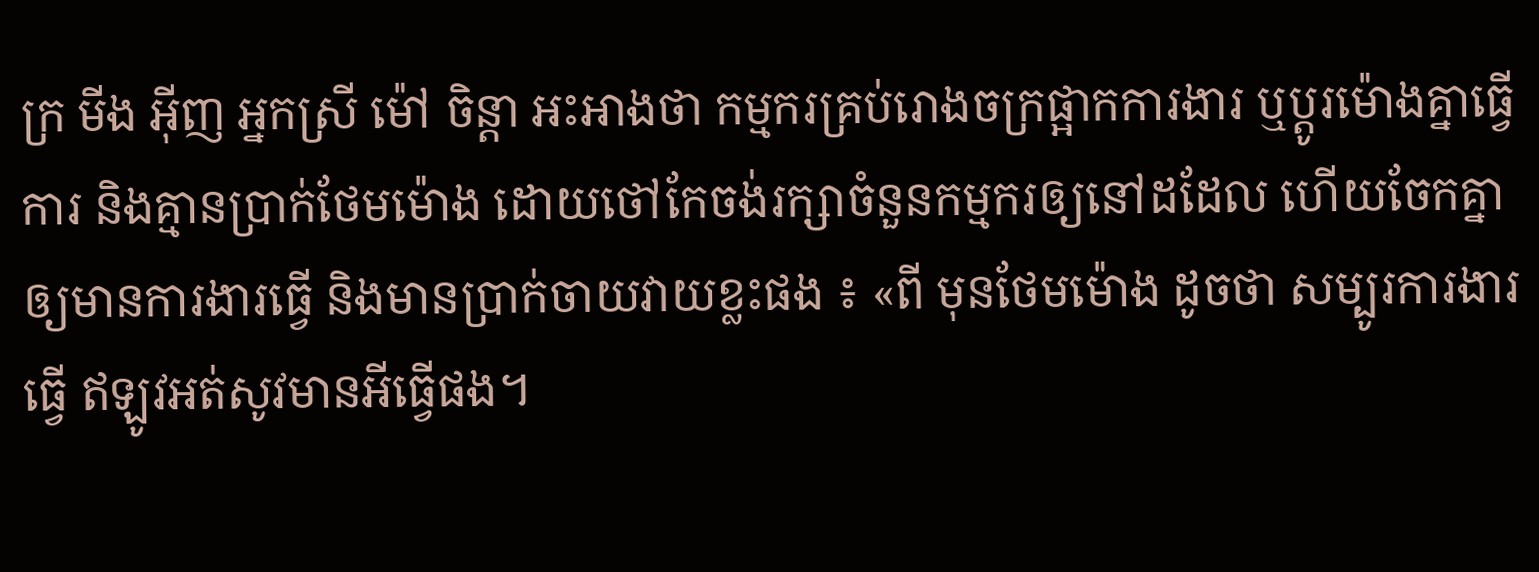ក្រ មីង អ៊ីញ អ្នកស្រី ម៉ៅ ចិន្តា អះអាងថា កម្មករគ្រប់រោងចក្រផ្អាកការងារ ឬប្តូរម៉ោងគ្នាធ្វើការ និងគ្មានប្រាក់ថែមម៉ោង ដោយថៅកែចង់រក្សាចំនួនកម្មករឲ្យនៅដដែល ហើយចែកគ្នាឲ្យមានការងារធ្វើ និងមានប្រាក់ចាយវាយខ្លះផង ៖ «ពី មុនថែមម៉ោង ដូចថា សម្បូរការងារធ្វើ ឥឡូវអត់សូវមានអីធ្វើផង។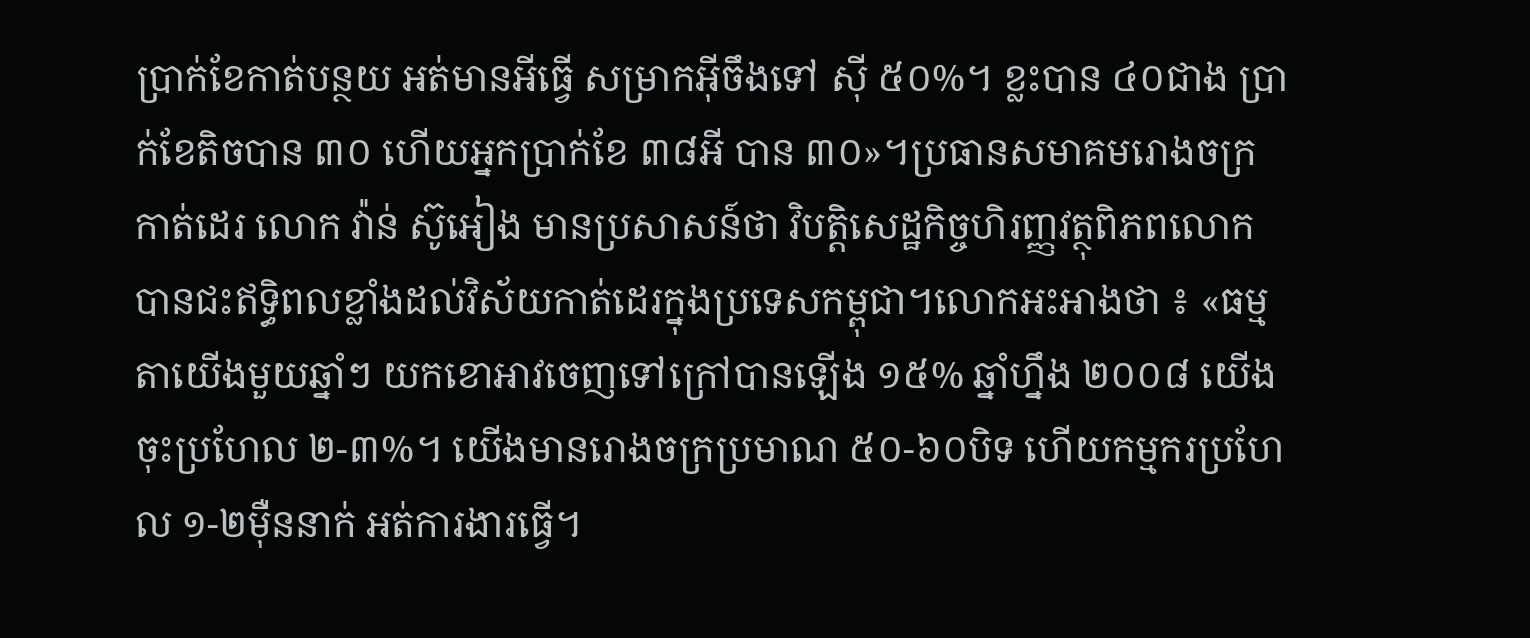ប្រាក់ខែកាត់បន្ថយ អត់មានអីធ្វើ សម្រាកអ៊ីចឹងទៅ ស៊ី ៥០%។ ខ្លះបាន ៤០ជាង ប្រាក់ខែតិចបាន ៣០ ហើយអ្នកប្រាក់ខែ ៣៨អី បាន ៣០»។ប្រធានសមាគមរោងចក្រកាត់ដេរ លោក វ៉ាន់ ស៊ូអៀង មានប្រសាសន៍ថា វិបត្តិសេដ្ឋកិច្ចហិរញ្ញវត្ថុពិភពលោក បានជះឥទ្ធិពលខ្លាំងដល់វិស័យកាត់ដេរក្នុងប្រទេសកម្ពុជា។លោកអះអាងថា ៖ «ធម្មតាយើងមួយឆ្នាំៗ យកខោអាវចេញទៅក្រៅបានឡើង ១៥% ឆ្នាំហ្នឹង ២០០៨ យើងចុះប្រហែល ២-៣%។ យើងមានរោងចក្រប្រមាណ ៥០-៦០បិទ ហើយកម្មករប្រហែល ១-២ម៉ឺននាក់ អត់ការងារធ្វើ។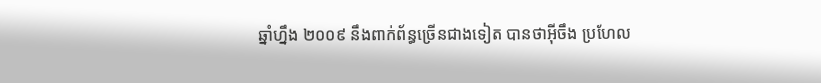ឆ្នាំហ្នឹង ២០០៩ នឹងពាក់ព័ន្ធច្រើនជាងទៀត បានថាអ៊ីចឹង ប្រហែល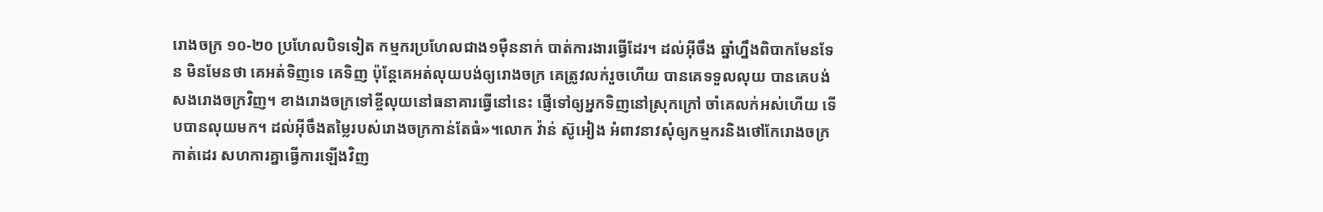រោងចក្រ ១០-២០ ប្រហែលបិទទៀត កម្មករប្រហែលជាង១ម៉ឺននាក់ បាត់ការងារធ្វើដែរ។ ដល់អ៊ីចឹង ឆ្នាំហ្នឹងពិបាកមែនទែន មិនមែនថា គេអត់ទិញទេ គេទិញ ប៉ុន្តែគេអត់លុយបង់ឲ្យរោងចក្រ គេត្រូវលក់រួចហើយ បានគេទទួលលុយ បានគេបង់សងរោងចក្រវិញ។ ខាងរោងចក្រទៅខ្ចីលុយនៅធនាគារធ្វើនៅនេះ ផ្ញើទៅឲ្យអ្នកទិញនៅស្រុកក្រៅ ចាំគេលក់អស់ហើយ ទើបបានលុយមក។ ដល់អ៊ីចឹងតម្លៃរបស់រោងចក្រកាន់តែធំ»។លោក វ៉ាន់ ស៊ូអៀង អំពាវនាវសុំឲ្យកម្មករនិងថៅកែរោងចក្រកាត់ដេរ សហការគ្នាធ្វើការឡើងវិញ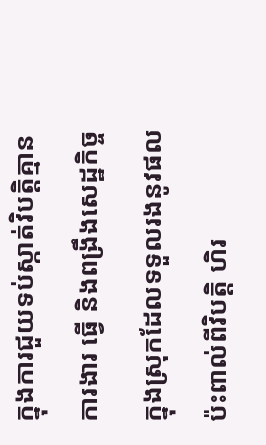ក្នុងការជួយទប់ស្កាត់វិបត្តិគ្មានការងារ ធ្វើ និងពង្រឹងសេដ្ឋកិច្ចក្នុងស្រុកដែលទទួលរងនូវផលប៉ះពាល់ពីវិបត្តិ ហិរ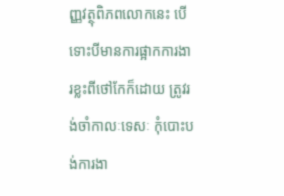ញ្ញវត្ថុពិភពលោកនេះ បើទោះបីមានការផ្អាកការងារខ្លះពីថៅកែក៏ដោយ ត្រូវរង់ចាំកាលៈទេសៈ កុំបោះបង់ការងា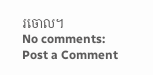រចោល។
No comments:
Post a Comment